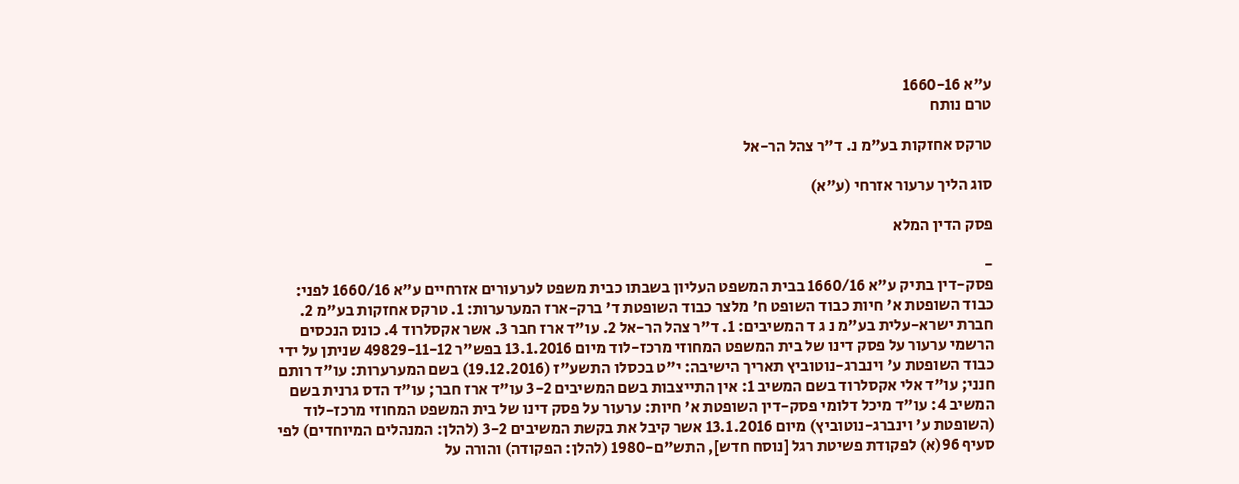ע"א 1660-16
טרם נותח

טרקס אחזקות בע"מ נ. ד"ר צהל הר-אל

סוג הליך ערעור אזרחי (ע"א)

פסק הדין המלא

-
פסק-דין בתיק ע"א 1660/16 בבית המשפט העליון בשבתו כבית משפט לערעורים אזרחיים ע"א 1660/16 לפני: כבוד השופטת א' חיות כבוד השופט ח' מלצר כבוד השופטת ד' ברק-ארז המערערות: 1. טרקס אחזקות בע"מ 2. חברת ישרא-עלית בע"מ נ ג ד המשיבים: 1. ד"ר צהל הר-אל 2. עו"ד ארז חבר 3. אשר אקסלרוד 4. כונס הנכסים הרשמי ערעור על פסק דינו של בית המשפט המחוזי מרכז-לוד מיום 13.1.2016 בפש"ר 49829-11-12 שניתן על ידי כבוד השופטת ע' וינברג-נוטוביץ תאריך הישיבה: י"ט בכסלו התשע"ז (19.12.2016) בשם המערערות: עו"ד רותם חנני; עו"ד אלי אקסלרוד בשם המשיב 1: אין התייצבות בשם המשיבים 3-2 עו"ד ארז חבר; עו"ד הדס גרנית בשם המשיב 4: עו"ד מיכל דלומי פסק-דין השופטת א' חיות: ערעור על פסק דינו של בית המשפט המחוזי מרכז-לוד (השופטת ע' וינברג-נוטוביץ) מיום 13.1.2016 אשר קיבל את בקשת המשיבים 3-2 (להלן: המנהלים המיוחדים) לפי סעיף 96(א) לפקודת פשיטת רגל [נוסח חדש], התש"ם-1980 (להלן: הפקודה) והורה על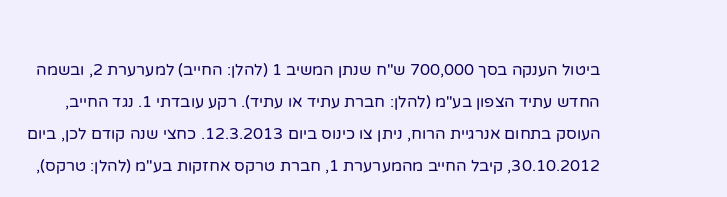ביטול הענקה בסך 700,000 ש"ח שנתן המשיב 1 (להלן: החייב) למערערת 2, ובשמה החדש עתיד הצפון בע"מ (להלן: חברת עתיד או עתיד). רקע עובדתי 1. נגד החייב, העוסק בתחום אנרגיית הרוח, ניתן צו כינוס ביום 12.3.2013. כחצי שנה קודם לכן, ביום 30.10.2012, קיבל החייב מהמערערת 1, חברת טרקס אחזקות בע"מ (להלן: טרקס),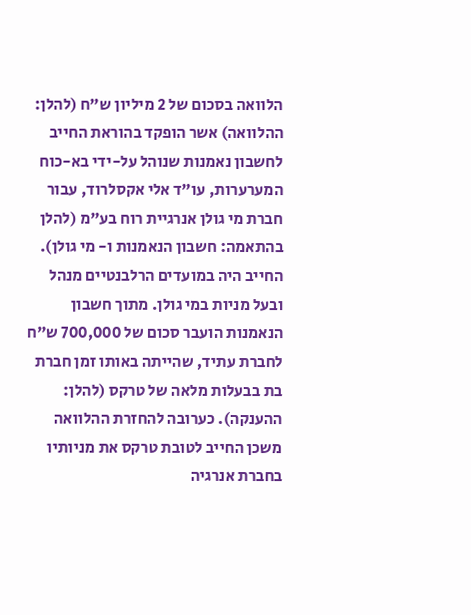הלוואה בסכום של 2 מיליון ש"ח (להלן: ההלוואה) אשר הופקד בהוראת החייב לחשבון נאמנות שנוהל על-ידי בא-כוח המערערות, עו"ד אלי אקסלרוד, עבור חברת מי גולן אנרגיית רוח בע"מ (להלן בהתאמה: חשבון הנאמנות ו- מי גולן). החייב היה במועדים הרלבנטיים מנהל ובעל מניות במי גולן. מתוך חשבון הנאמנות הועבר סכום של 700,000 ש"ח לחברת עתיד, שהייתה באותו זמן חברת בת בבעלות מלאה של טרקס (להלן: ההענקה). כערובה להחזרת ההלוואה משכן החייב לטובת טרקס את מניותיו בחברת אנרגיה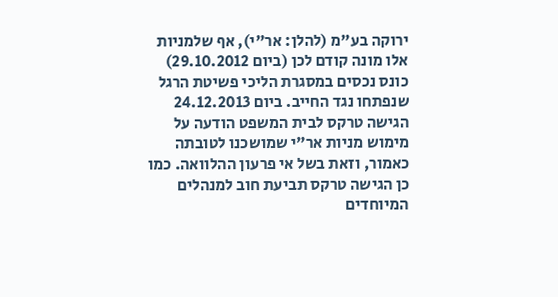ירוקה בע"מ (להלן: אר"י), אף שלמניות אלו מונה קודם לכן (ביום 29.10.2012) כונס נכסים במסגרת הליכי פשיטת הרגל שנפתחו נגד החייב. ביום 24.12.2013 הגישה טרקס לבית המשפט הודעה על מימוש מניות אר"י שמושכנו לטובתה כאמור, וזאת בשל אי פרעון ההלוואה. כמו כן הגישה טרקס תביעת חוב למנהלים המיוחדים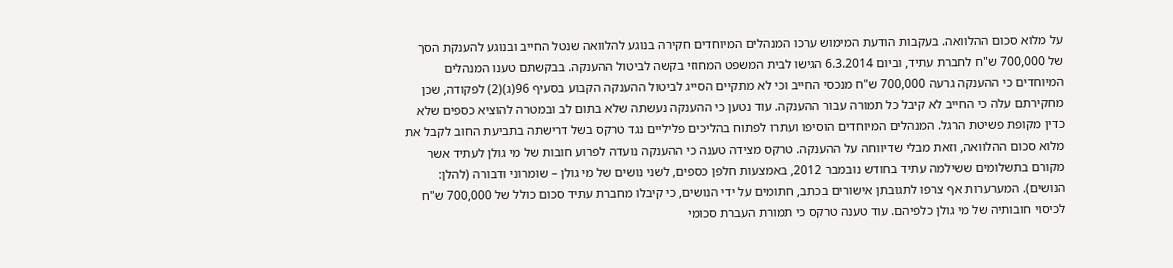על מלוא סכום ההלוואה. בעקבות הודעת המימוש ערכו המנהלים המיוחדים חקירה בנוגע להלוואה שנטל החייב ובנוגע להענקת הסך של 700,000 ש"ח לחברת עתיד, וביום 6.3.2014 הגישו לבית המשפט המחוזי בקשה לביטול ההענקה. בבקשתם טענו המנהלים המיוחדים כי ההענקה גרעה 700,000 ש"ח מנכסי החייב וכי לא מתקיים הסייג לביטול ההענקה הקבוע בסעיף 96(ג)(2) לפקודה, שכן מחקירתם עלה כי החייב לא קיבל כל תמורה עבור ההענקה. עוד נטען כי ההענקה נעשתה שלא בתום לב ובמטרה להוציא כספים שלא כדין מקופת פשיטת הרגל. המנהלים המיוחדים הוסיפו ועתרו לפתוח בהליכים פליליים נגד טרקס בשל דרישתה בתביעת החוב לקבל את מלוא סכום ההלוואה, וזאת מבלי שדיווחה על ההענקה. טרקס מצידה טענה כי ההענקה נועדה לפרוע חובות של מי גולן לעתיד אשר מקורם בתשלומים ששילמה עתיד בחודש נובמבר 2012, באמצעות חלפן כספים, לשני נושים של מי גולן – שומרוני ודבורה (להלן: הנושים). המערערות אף צרפו לתגובתן אישורים בכתב, חתומים על ידי הנושים, כי קיבלו מחברת עתיד סכום כולל של 700,000 ש"ח לכיסוי חובותיה של מי גולן כלפיהם. עוד טענה טרקס כי תמורת העברת סכומי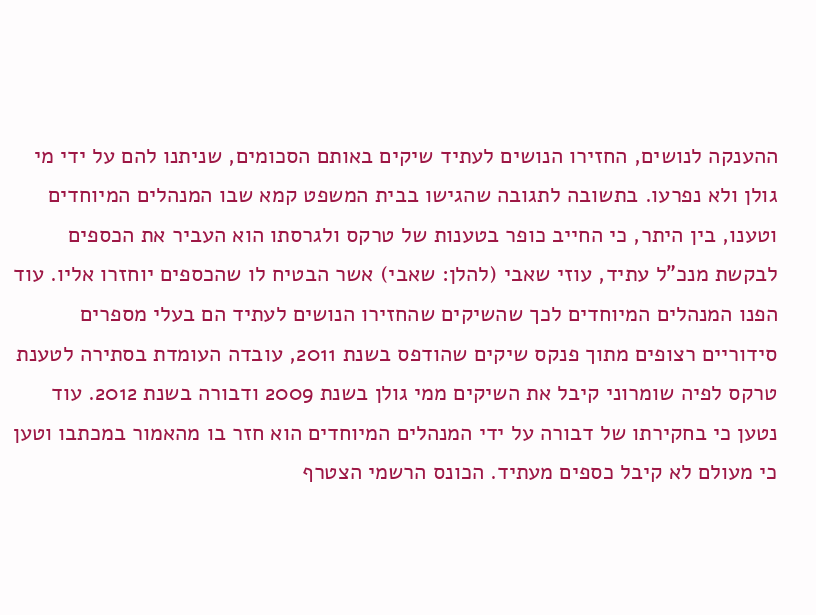ההענקה לנושים, החזירו הנושים לעתיד שיקים באותם הסכומים, שניתנו להם על ידי מי גולן ולא נפרעו. בתשובה לתגובה שהגישו בבית המשפט קמא שבו המנהלים המיוחדים וטענו, בין היתר, כי החייב כופר בטענות של טרקס ולגרסתו הוא העביר את הכספים לבקשת מנכ"ל עתיד, עוזי שאבי (להלן: שאבי) אשר הבטיח לו שהכספים יוחזרו אליו. עוד הפנו המנהלים המיוחדים לכך שהשיקים שהחזירו הנושים לעתיד הם בעלי מספרים סידוריים רצופים מתוך פנקס שיקים שהודפס בשנת 2011, עובדה העומדת בסתירה לטענת טרקס לפיה שומרוני קיבל את השיקים ממי גולן בשנת 2009 ודבורה בשנת 2012. עוד נטען כי בחקירתו של דבורה על ידי המנהלים המיוחדים הוא חזר בו מהאמור במכתבו וטען כי מעולם לא קיבל כספים מעתיד. הכונס הרשמי הצטרף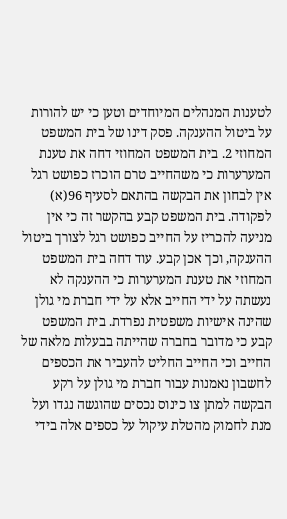לטענות המנהלים המיוחדים וטען כי יש להורות על ביטול ההענקה. פסק דינו של בית המשפט המחוזי 2. בית המשפט המחוזי דחה את טענת המערערות כי משהחייב טרם הוכרז כפושט רגל אין לבחון את הבקשה בהתאם לסעיף 96(א) לפקודה. בית המשפט קבע בהקשר זה כי אין מניעה להכריז על החייב כפושט רגל לצורך ביטול ההענקה, וכך אכן קבע. עוד דחה בית המשפט המחוזי את טענת המערערות כי ההענקה לא נעשתה על ידי החייב אלא על ידי חברת מי גולן שהינה אישיות משפטית נפרדת. בית המשפט קבע כי מדובר בחברה שהייתה בבעלות מלאה של החייב וכי החייב החליט להעביר את הכספים לחשבון נאמנות עבור חברת מי גולן על רקע הבקשה למתן צו כינוס נכסים שהוגשה נגדו ועל מנת לחמוק מהטלת עיקול על כספים אלה בידי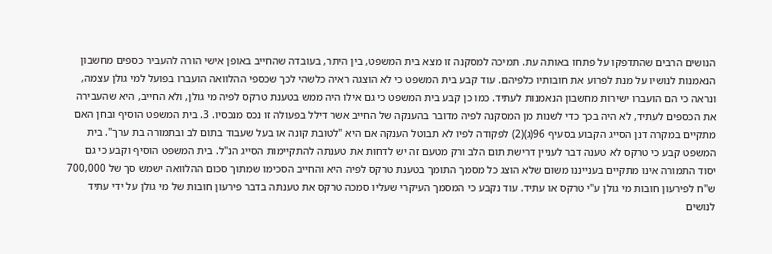הנושים הרבים שהתדפקו על פתחו באותה עת. תמיכה למסקנה זו מצא בית המשפט, בין היתר, בעובדה שהחייב באופן אישי הורה להעביר כספים מחשבון הנאמנות לנושיו על מנת לפרוע את חובותיו כלפיהם. עוד קבע בית המשפט כי לא הוצגה ראיה כלשהי לכך שכספי ההלוואה הועברו בפועל למי גולן עצמה, ונראה כי הם הועברו ישירות מחשבון הנאמנות לעתיד. כמו כן קבע בית המשפט כי גם אילו היה ממש בטענת טרקס לפיה מי גולן, ולא החייב, היא שהעבירה את הכספים לעתיד, לא היה בכך כדי לשנות מן המסקנה לפיה מדובר בהענקה של החייב אשר דילל בפעולה זו נכס מנכסיו. 3. בית המשפט הוסיף ובחן האם מתקיים במקרה דנן הסייג הקבוע בסעיף 96(ג)(2) לפקודה לפיו לא תבוטל הענקה אם היא "לטובת קונה או בעל שעבוד בתום לב ובתמורה בת ערך". בית המשפט קבע כי טרקס לא טענה דבר לעניין דרישת תום הלב ורק מטעם זה יש לדחות את טענתה להתקיימות הסייג הנ"ל. בית המשפט הוסיף וקבע כי גם יסוד התמורה אינו מתקיים בענייננו משום שלא הוצג כל מסמך התומך בטענת טרקס לפיה היא והחייב הסכימו שמתוך סכום ההלוואה ישמש סך של 700,000 ש"ח לפירעון חובות מי גולן ע"י טרקס או עתיד. עוד נקבע כי המסמך העיקרי שעליו סמכה טרקס את טענתה בדבר פירעון חובות של מי גולן על ידי עתיד לנושים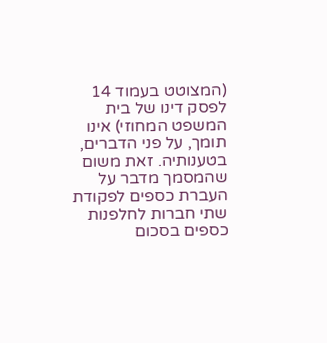(המצוטט בעמוד 14 לפסק דינו של בית המשפט המחוזי) אינו תומך, על פני הדברים, בטענותיה. זאת משום שהמסמך מדבר על העברת כספים לפקודת שתי חברות לחלפנות כספים בסכום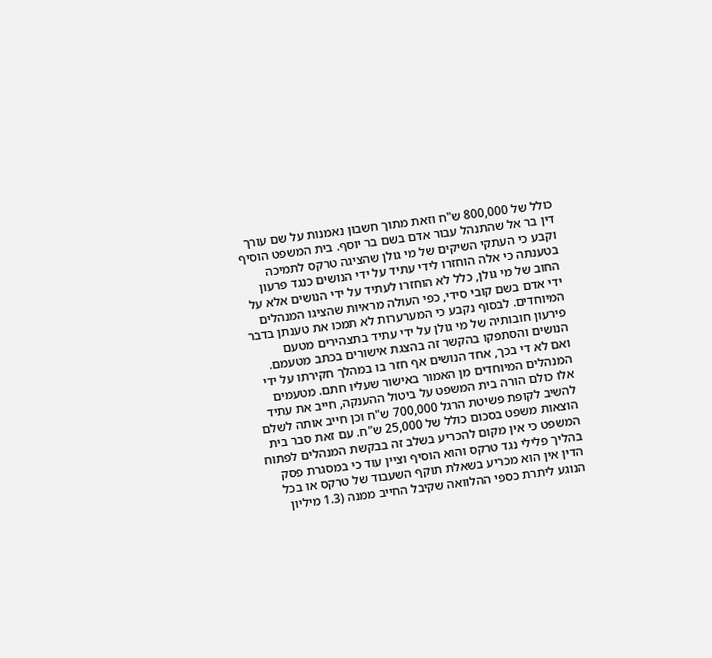כולל של 800,000 ש"ח וזאת מתוך חשבון נאמנות על שם עורך דין בר אל שהתנהל עבור אדם בשם בר יוסף. בית המשפט הוסיף וקבע כי העתקי השיקים של מי גולן שהציגה טרקס לתמיכה בטענתה כי אלה הוחזרו לידי עתיד על ידי הנושים כנגד פרעון החוב של מי גולן, כלל לא הוחזרו לעתיד על ידי הנושים אלא על ידי אדם בשם קובי סידי, כפי העולה מראיות שהציגו המנהלים המיוחדים. לבסוף נקבע כי המערערות לא תמכו את טענתן בדבר פירעון חובותיה של מי גולן על ידי עתיד בתצהירים מטעם הנושים והסתפקו בהקשר זה בהצגת אישורים בכתב מטעמם. ואם לא די בכך, אחד הנושים אף חזר בו במהלך חקירתו על ידי המנהלים המיוחדים מן האמור באישור שעליו חתם. מטעמים אלו כולם הורה בית המשפט על ביטול ההענקה, חייב את עתיד להשיב לקופת פשיטת הרגל 700,000 ש"ח וכן חייב אותה לשלם הוצאות משפט בסכום כולל של 25,000 ש"ח. עם זאת סבר בית המשפט כי אין מקום להכריע בשלב זה בבקשת המנהלים לפתוח בהליך פלילי נגד טרקס והוא הוסיף וציין עוד כי במסגרת פסק הדין אין הוא מכריע בשאלת תוקף השעבוד של טרקס או בכל הנוגע ליתרת כספי ההלוואה שקיבל החייב ממנה (1.3 מיליון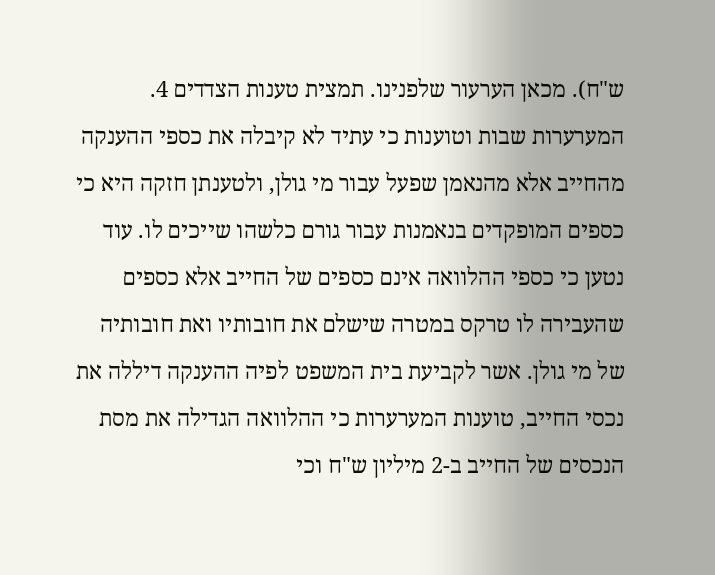ש"ח). מכאן הערעור שלפנינו. תמצית טענות הצדדים 4. המערערות שבות וטוענות כי עתיד לא קיבלה את כספי ההענקה מהחייב אלא מהנאמן שפעל עבור מי גולן, ולטענתן חזקה היא כי כספים המופקדים בנאמנות עבור גורם כלשהו שייכים לו. עוד נטען כי כספי ההלוואה אינם כספים של החייב אלא כספים שהעבירה לו טרקס במטרה שישלם את חובותיו ואת חובותיה של מי גולן. אשר לקביעת בית המשפט לפיה ההענקה דיללה את נכסי החייב, טוענות המערערות כי ההלוואה הגדילה את מסת הנכסים של החייב ב-2 מיליון ש"ח וכי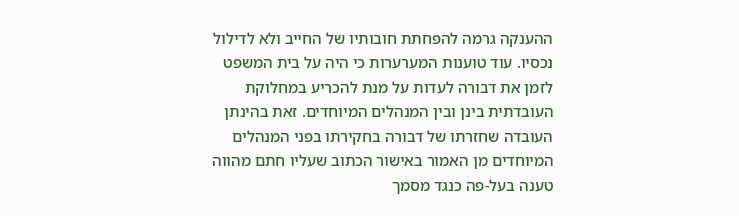ההענקה גרמה להפחתת חובותיו של החייב ולא לדילול נכסיו. עוד טוענות המערערות כי היה על בית המשפט לזמן את דבורה לעדות על מנת להכריע במחלוקת העובדתית בינן ובין המנהלים המיוחדים. זאת בהינתן העובדה שחזרתו של דבורה בחקירתו בפני המנהלים המיוחדים מן האמור באישור הכתוב שעליו חתם מהווה טענה בעל-פה כנגד מסמך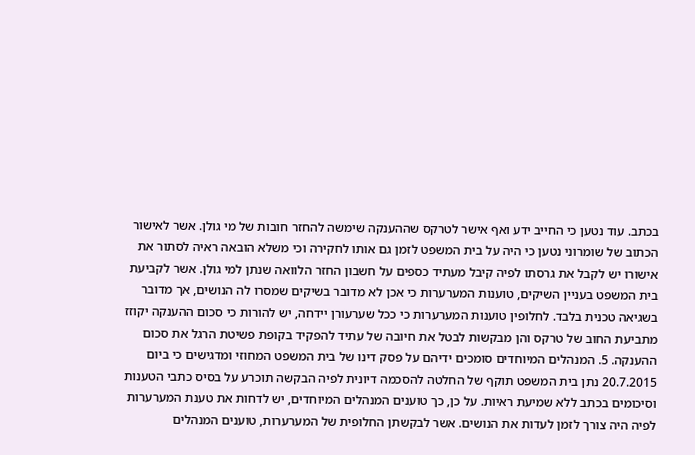בכתב. עוד נטען כי החייב ידע ואף אישר לטרקס שההענקה שימשה להחזר חובות של מי גולן. אשר לאישור הכתוב של שומרוני נטען כי היה על בית המשפט לזמן גם אותו לחקירה וכי משלא הובאה ראיה לסתור את אישורו יש לקבל את גרסתו לפיה קיבל מעתיד כספים על חשבון החזר הלוואה שנתן למי גולן. אשר לקביעת בית המשפט בעניין השיקים, טוענות המערערות כי אכן לא מדובר בשיקים שמסרו לה הנושים, אך מדובר בשגיאה טכנית בלבד. לחלופין טוענות המערערות כי ככל שערעורן יידחה, יש להורות כי סכום ההענקה יקוזז מתביעת החוב של טרקס והן מבקשות לבטל את חיובה של עתיד להפקיד בקופת פשיטת הרגל את סכום ההענקה. 5. המנהלים המיוחדים סומכים ידיהם על פסק דינו של בית המשפט המחוזי ומדגישים כי ביום 20.7.2015 נתן בית המשפט תוקף של החלטה להסכמה דיונית לפיה הבקשה תוכרע על בסיס כתבי הטענות וסיכומים בכתב ללא שמיעת ראיות. על כן, כך טוענים המנהלים המיוחדים, יש לדחות את טענת המערערות לפיה היה צורך לזמן לעדות את הנושים. אשר לבקשתן החלופית של המערערות, טוענים המנהלים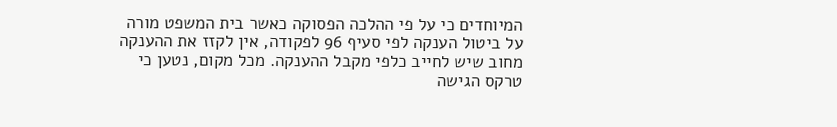המיוחדים כי על פי ההלכה הפסוקה כאשר בית המשפט מורה על ביטול הענקה לפי סעיף 96 לפקודה, אין לקזז את ההענקה מחוב שיש לחייב כלפי מקבל ההענקה. מכל מקום, נטען כי טרקס הגישה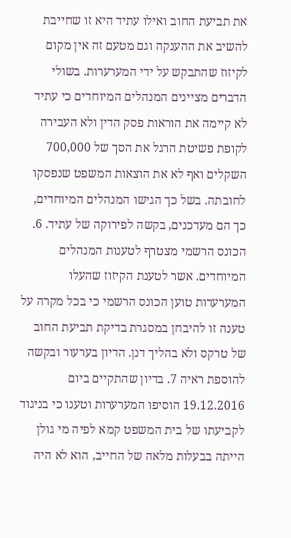את תביעת החוב ואילו עתיד היא זו שחייבת להשיב את ההענקה וגם מטעם זה אין מקום לקיזוז שהתבקש על ידי המערערות. בשולי הדברים מציינים המנהלים המיוחדים כי עתיד לא קיימה את הוראות פסק הדין ולא העבירה לקופת פשיטת הרגל את הסך של 700,000 השקלים ואף לא את הוצאות המשפט שנפסקו לחובתה. בשל כך הגישו המנהלים המיוחדים, כך הם מעדכנים, בקשה לפירוקה של עתיד. 6. הכונס הרשמי מצטרף לטענות המנהלים המיוחדים. אשר לטענת הקיזוז שהעלו המערערות טוען הכונס הרשמי כי בכל מקרה על טענה זו להיבחן במסגרת בדיקת תביעת החוב של טרקס ולא בהליך דנן. הדיון בערעור ובקשה להוספת ראיה 7. בדיון שהתקיים ביום 19.12.2016 הוסיפו המערערות וטענו כי בניגוד לקביעתו של בית המשפט קמא לפיה מי גולן הייתה בבעלות מלאה של החייב, הוא לא היה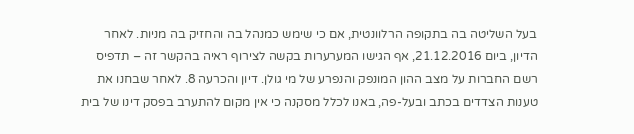בעל השליטה בה בתקופה הרלוונטית, אם כי שימש כמנהל בה והחזיק בה מניות. לאחר הדיון, ביום 21.12.2016, אף הגישו המערערות בקשה לצירוף ראיה בהקשר זה – תדפיס רשם החברות על מצב ההון המונפק והנפרע של מי גולן. דיון והכרעה 8. לאחר שבחנו את טענות הצדדים בכתב ובעל-פה, באנו לכלל מסקנה כי אין מקום להתערב בפסק דינו של בית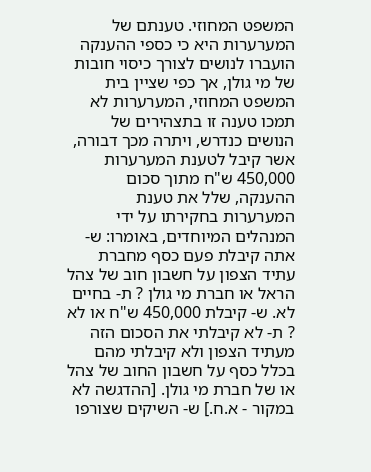המשפט המחוזי. טענתם של המערערות היא כי כספי ההענקה הועברו לנושים לצורך כיסוי חובות של מי גולן, אך כפי שציין בית המשפט המחוזי, המערערות לא תמכו טענה זו בתצהירים של הנושים כנדרש, ויתרה מכך דבורה, אשר קיבל לטענת המערערות 450,000 ש"ח מתוך סכום ההענקה, שלל את טענת המערערות בחקירתו על ידי המנהלים המיוחדים, באומרו: ש- אתה קיבלת פעם כסף מחברת עתיד הצפון על חשבון חוב של צהל הראל או חברת מי גולן ? ת- בחיים לא. ש- קיבלת 450,000 ש"ח או לא ? ת- לא קיבלתי את הסכום הזה מעתיד הצפון ולא קיבלתי מהם בכלל כסף על חשבון החוב של צהל או של חברת מי גולן. [ההדגשה לא במקור - א.ח.] ש- השיקים שצורפו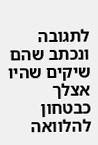לתגובה ונכתב שהם שיקים שהיו אצלך כבטחון להלוואה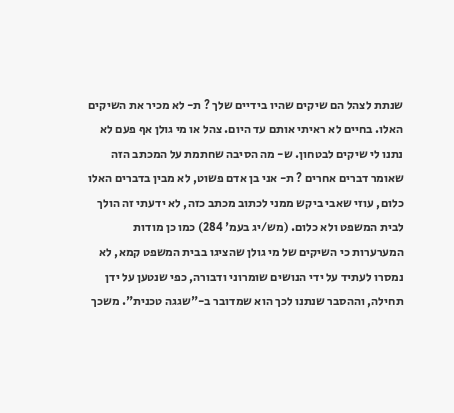שנתת לצהל הם שיקים שהיו בידיים שלך ? ת- לא מכיר את השיקים האלו. בחיים לא ראיתי אותם עד היום. צהל או מי גולן אף פעם לא נתנו לי שיקים לבטחון. ש- מה הסיבה שחתמת על המכתב הזה שאומר דברים אחרים ? ת- אני בן אדם פשוט, לא מבין בדברים האלו כלום, עוזי שאבי ביקש ממני לכתוב מכתב כזה, לא ידעתי זה הולך לבית המשפט ולא כלום. (מש/יג בעמ' 284) כמו כן מודות המערערות כי השיקים של מי גולן שהציגו בבית המשפט קמא, לא נמסרו לעתיד על ידי הנושים שומרוני ודבורה, כפי שנטען על ידן תחילה, וההסבר שנתנו לכך הוא שמדובר ב-"שגגה טכנית". משכך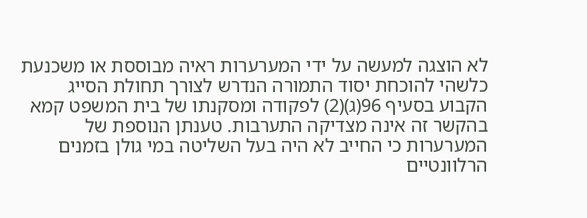לא הוצגה למעשה על ידי המערערות ראיה מבוססת או משכנעת כלשהי להוכחת יסוד התמורה הנדרש לצורך תחולת הסייג הקבוע בסעיף 96(ג)(2) לפקודה ומסקנתו של בית המשפט קמא בהקשר זה אינה מצדיקה התערבות. טענתן הנוספת של המערערות כי החייב לא היה בעל השליטה במי גולן בזמנים הרלוונטיים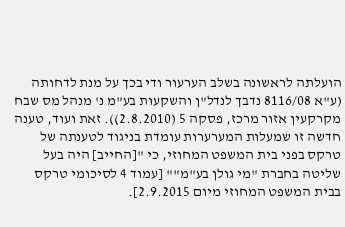הועלתה לראשונה בשלב הערעור ודי בכך על מנת לדחותה (ע"א 8116/08 נדבך לנדל"ן והשקעות בע"מ נ' מנהל מס שבח מקרקעין אזור מרכז, פסקה 5 (2.8.2010)). זאת ועוד, טענה חדשה זו שמעלות המערערות עומדת בניגוד לטענתה של טרקס בפני בית המשפט המחוזי, כי "[החייב] היה בעל שליטה בחברת "מי גולן בע"מ"" [עמוד 4 לסיכומי טרקס בבית המשפט המחוזי מיום 2.9.2015].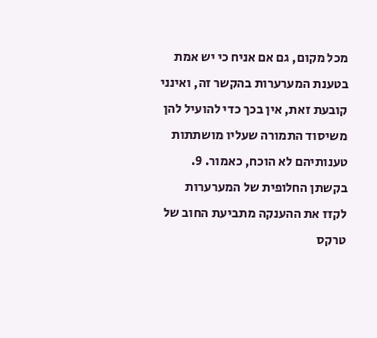מכל מקום, גם אם אניח כי יש אמת בטענת המערערות בהקשר זה, ואינני קובעת זאת, אין בכך כדי להועיל להן משיסוד התמורה שעליו מושתתות טענותיהם לא הוכח, כאמור. 9. בקשתן החלופית של המערערות לקזז את ההענקה מתביעת החוב של טרקס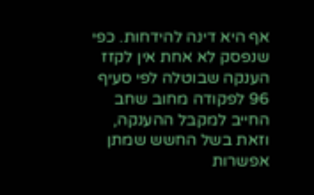אף היא דינה להידחות. כפי שנפסק לא אחת אין לקזז הענקה שבוטלה לפי סעיף 96 לפקודה מחוב שחב החייב למקבל ההענקה, וזאת בשל החשש שמתן אפשרות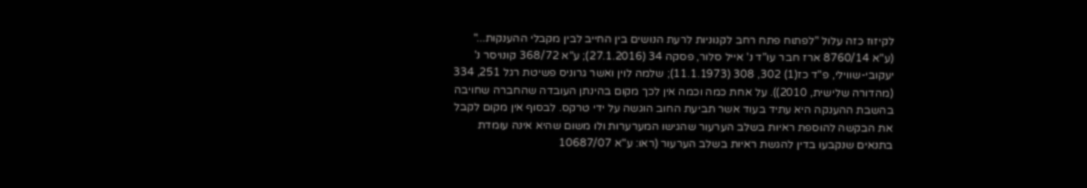לקיזוז כזה עלול "לפתוח פתח רחב לקנוניות לרעת הנושים בין החייב לבין מקבלי ההענקות..." (ע"א 8760/14 ארז חבר עו"ד נ' אייל סלור, פסקה 34 (27.1.2016); ע"א 368/72 קונויסר נ' יעקובי-שווילי, פ"ד כז(1) 302, 308 (11.1.1973); שלמה לוין ואשר גרוניס פשיטת רגל 251, 334 (מהדורה שלישית, 2010)). על אחת כמה וכמה אין לכך מקום בהינתן העובדה שהחברה שחויבה בהשבת ההענקה היא עתיד בעוד אשר תביעת החוב הוגשה על ידי טרקס. לבסוף אין מקום לקבל את הבקשה להוספת ראיות בשלב הערעור שהגישו המערערות ולו משום שהיא אינה עומדת בתנאים שנקבעו בדין להגשת ראיות בשלב הערעור (ראו: ע"א 10687/07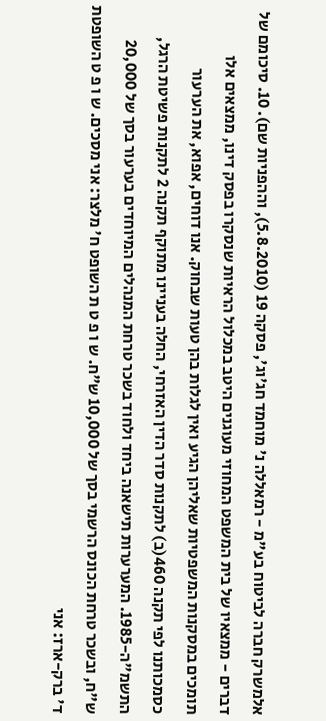אלמשרק חברה לביטוח בע"מ - רמאללה נ' מוחמד חג'וג', פסקה 19 (5.8.2010), וההפניות שם). 10. סיכומם של דברים - ממצאיו של בית המשפט המחוזי מעוגנים היטב במכלול הראיות שנסקרו בפסק דינו, ממצאים אלו תומכים במסקנות המשפטיות שאליהן הגיע ואין לגלות בהן טעות שבחוק. אנו דוחים, אפוא, את הערעור כסמכותנו לפי תקנה 460(ב) לתקנות סדר הדין האזרחי, החלה בעניינו מתוקף תקנה 2 לתקנות פשיטת הרגל, התשמ"ה-1985. המערערות תישאנה ביחד ולחוד בשכר טרחת המנהלים המיוחדים בערעור בסך של 20,000 ש"ח, ובשכר טרחת הכונס הרשמי בסך של 10,000 ש"ח. ש ו פ ט ת השופט ח' מלצר: אני מסכים. ש ו פ ט השופטת ד' ברק-ארז: אני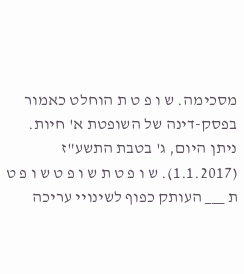מסכימה. ש ו פ ט ת הוחלט כאמור בפסק-דינה של השופטת א' חיות. ניתן היום, ג' בטבת התשע"ז (1.1.2017). ש ו פ ט ת ש ו פ ט ש ו פ ט ת ___ העותק כפוף לשינויי עריכה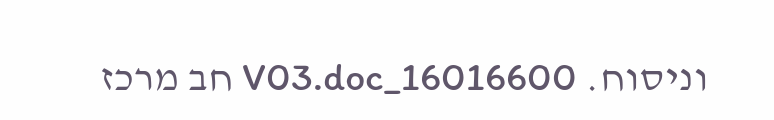וניסוח. 16016600_V03.doc חב מרכז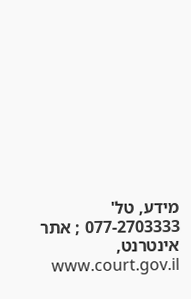מידע, טל' 077-2703333 ; אתר אינטרנט, www.court.gov.il